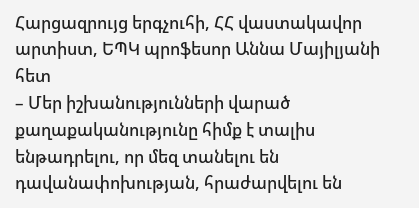Հարցազրույց երգչուհի, ՀՀ վաստակավոր արտիստ, ԵՊԿ պրոֆեսոր Աննա Մայիլյանի հետ
– Մեր իշխանությունների վարած քաղաքականությունը հիմք է տալիս ենթադրելու, որ մեզ տանելու են դավանափոխության, հրաժարվելու են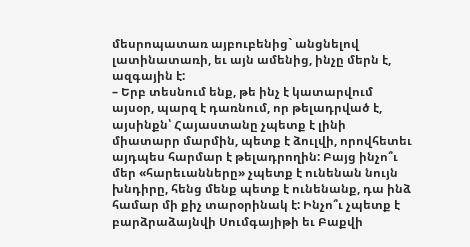մեսրոպատառ այբուբենից` անցնելով լատինատառի, եւ այն ամենից, ինչը մերն է, ազգային է:
– Երբ տեսնում ենք, թե ինչ է կատարվում այսօր, պարզ է դառնում, որ թելադրված է, այսինքն՝ Հայաստանը չպետք է լինի միատարր մարմին, պետք է ձուլվի, որովհետեւ այդպես հարմար է թելադրողին: Բայց ինչո՞ւ մեր «հարեւանները» չպետք է ունենան նույն խնդիրը, հենց մենք պետք է ունենանք, դա ինձ համար մի քիչ տարօրինակ է: Ինչո՞ւ չպետք է բարձրաձայնվի Սումգայիթի եւ Բաքվի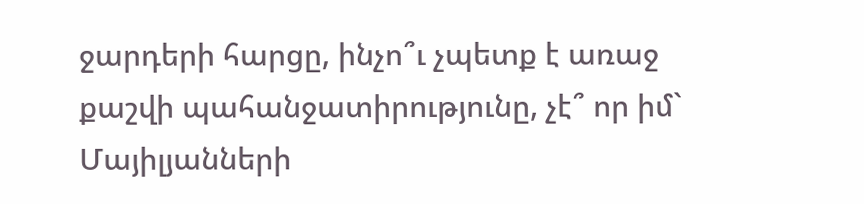ջարդերի հարցը, ինչո՞ւ չպետք է առաջ քաշվի պահանջատիրությունը, չէ՞ որ իմ` Մայիլյանների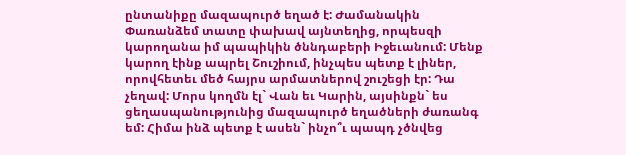ընտանիքը մազապուրծ եղած է: Ժամանակին Փառանձեմ տատը փախավ այնտեղից, որպեսզի կարողանա իմ պապիկին ծննդաբերի Իջեւանում: Մենք կարող էինք ապրել Շուշիում, ինչպես պետք է լիներ, որովհետեւ մեծ հայրս արմատներով շուշեցի էր: Դա չեղավ: Մորս կողմն էլ` Վան եւ Կարին, այսինքն` ես ցեղասպանությունից մազապուրծ եղածների ժառանգ եմ: Հիմա ինձ պետք է ասեն` ինչո՞ւ պապդ չծնվեց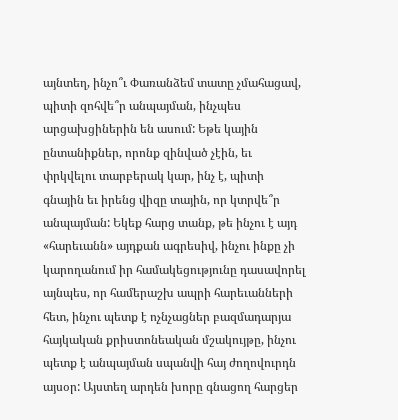այնտեղ, ինչո՞ւ Փառանձեմ տատը չմահացավ, պիտի զոհվե՞ր անպայման, ինչպես արցախցիներին են ասում: Եթե կային ընտանիքներ, որոնք զինված չէին, եւ փրկվելու տարբերակ կար, ինչ է, պիտի գնային եւ իրենց վիզը տային, որ կտրվե՞ր անպայման: Եկեք հարց տանք, թե ինչու է այդ «հարեւանն» այդքան ագրեսիվ, ինչու ինքը չի կարողանում իր համակեցությունը դասավորել այնպես, որ համերաշխ ապրի հարեւանների հետ, ինչու պետք է ոչնչացներ բազմադարյա հայկական քրիստոնեական մշակույթը, ինչու պետք է անպայման սպանվի հայ ժողովուրդն այսօր: Այստեղ արդեն խորը գնացող հարցեր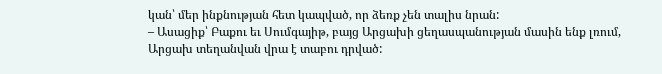կան՝ մեր ինքնության հետ կապված, որ ձեռք չեն տալիս նրան:
– Ասացիք՝ Բաքու եւ Սումգայիթ, բայց Արցախի ցեղասպանության մասին ենք լռում, Արցախ տեղանվան վրա է տաբու դրված: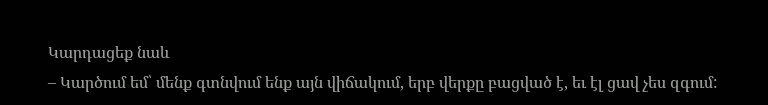Կարդացեք նաև
– Կարծում եմ՝ մենք գտնվում ենք այն վիճակում, երբ վերքը բացված է, եւ էլ ցավ չես զգում: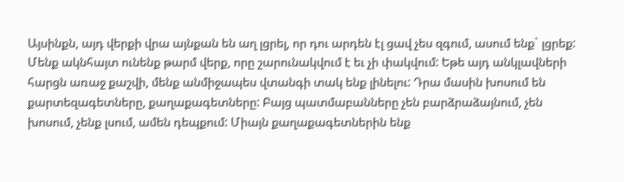Այսինքն, այդ վերքի վրա այնքան են աղ լցրել, որ դու արդեն էլ ցավ չես զգում, ասում ենք` լցրեք: Մենք ակնհայտ ունենք թարմ վերք, որը շարունակվում է եւ չի փակվում: Եթե այդ անկլավների հարցն առաջ քաշվի, մենք անմիջապես վտանգի տակ ենք լինելու: Դրա մասին խոսում են քարտեզագետները, քաղաքագետները: Բայց պատմաբանները չեն բարձրաձայնում, չեն խոսում, չենք լսում, ամեն դեպքում: Միայն քաղաքագետներին ենք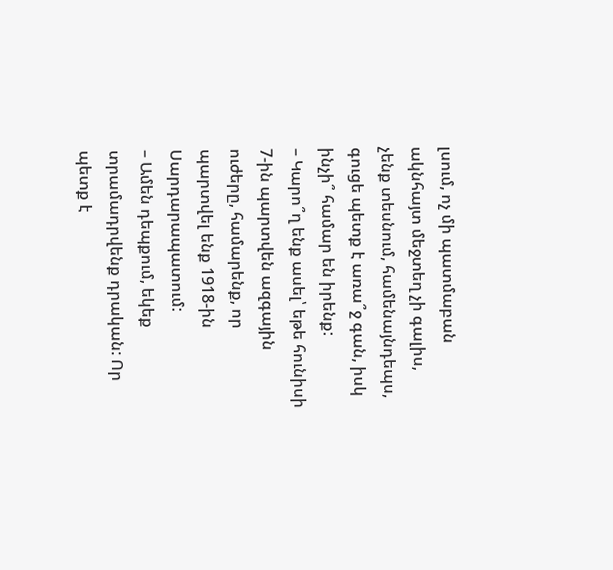լսում, ոչ մի պատմաբան ակնհայտ մեջտեղ չի գալիս, չենք տեսնում, համենայնդեպս, գուցե պետք է առա՞ջ գան, իսկ ինչի՞ համար են իրենք:
– Կարո՞ղ ենք ասել՝ եթե հունիսի 7-ին պարտվեն ազգային ուժերը, համարենք, որ պարտվել ենք 1918-ին Սարդարապատում:
– Ամեն դեպքում, եկեք տրամադրվենք դրական: Որ պետք է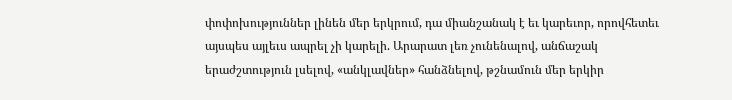փոփոխություններ լինեն մեր երկրում, դա միանշանակ է եւ կարեւոր, որովհետեւ այսպես այլեւս ապրել չի կարելի. Արարատ լեռ չունենալով, անճաշակ երաժշտություն լսելով, «անկլավներ» հանձնելով, թշնամուն մեր երկիր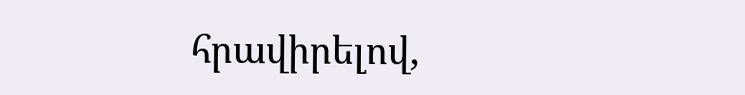հրավիրելով,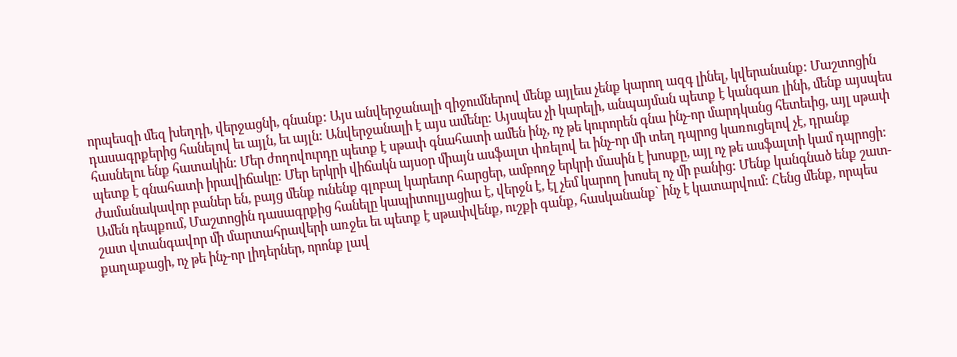որպեսզի մեզ խեղդի, վերջացնի, գնանք: Այս անվերջանալի զիջումներով մենք այլեւս չենք կարող ազգ լինել, կվերանանք: Մաշտոցին դասագրքերից հանելով եւ այլն, եւ այլն: Անվերջանալի է այս ամենը: Այսպես չի կարելի, անպայման պետք է կանգառ լինի, մենք այսպես հասնելու ենք հատակին: Մեր ժողովուրդը պետք է սթափ գնահատի ամեն ինչ, ոչ թե կուրորեն գնա ինչ-որ մարդկանց հետեւից, այլ սթափ պետք է գնահատի իրավիճակը: Մեր երկրի վիճակն այսօր միայն ասֆալտ փռելով եւ ինչ-որ մի տեղ դպրոց կառուցելով չէ, դրանք ժամանակավոր բաներ են, բայց մենք ունենք գլոբալ կարեւոր հարցեր, ամբողջ երկրի մասին է խոսքը, այլ ոչ թե ասֆալտի կամ դպրոցի: Ամեն դեպքում, Մաշտոցին դասագրքից հանելը կապիտուլյացիա է, վերջն է, էլ չեմ կարող խոսել ոչ մի բանից: Մենք կանգնած ենք շատ-շատ վտանգավոր մի մարտահրավերի առջեւ եւ պետք է սթափվենք, ուշքի գանք, հասկանանք` ինչ է կատարվում: Հենց մենք, որպես քաղաքացի, ոչ թե ինչ-որ լիդերներ, որոնք լավ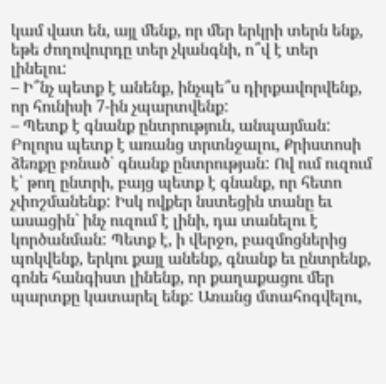կամ վատ են, այլ մենք, որ մեր երկրի տերն ենք, եթե ժողովուրդը տեր չկանգնի, ո՞վ է տեր լինելու:
– Ի՞նչ պետք է անենք, ինչպե՞ս դիրքավորվենք, որ հունիսի 7-ին չպարտվենք:
– Պետք է գնանք ընտրություն, անպայման: Բոլորս պետք է առանց տրտնջալու, Քրիստոսի ձեռքը բռնած՝ գնանք ընտրության: Ով ում ուզում է՝ թող ընտրի, բայց պետք է գնանք, որ հետո չփոշմանենք: Իսկ ովքեր նստեցին տանը եւ ասացին` ինչ ուզում է լինի, դա տանելու է կործանման: Պետք է, ի վերջո, բազմոցներից պոկվենք, երկու քայլ անենք, գնանք եւ ընտրենք, գոնե հանգիստ լինենք, որ քաղաքացու մեր պարտքը կատարել ենք: Առանց մտահոգվելու,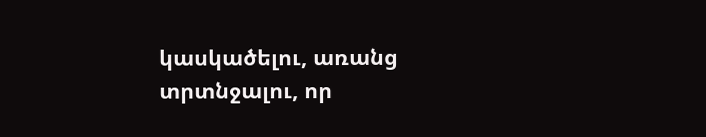կասկածելու, առանց տրտնջալու, որ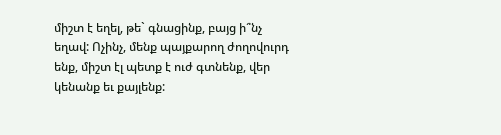միշտ է եղել, թե` գնացինք, բայց ի՞նչ եղավ: Ոչինչ, մենք պայքարող ժողովուրդ ենք, միշտ էլ պետք է ուժ գտնենք, վեր կենանք եւ քայլենք: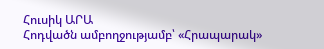Հուսիկ ԱՐԱ
Հոդվածն ամբողջությամբ՝ «Հրապարակ»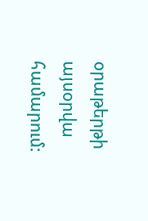օրաթերթի այսօրվա համարում: